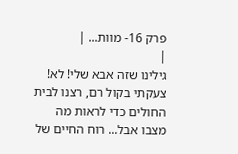פרק 16- מוות... |
|
גילינו שזה אבא שלי! לא! צעקתי בקול רם, רצנו לבית החולים כדי לראות מה מצבו אבל... רוח החיים של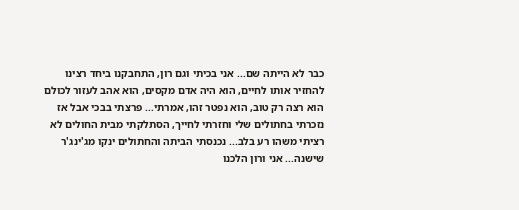כבר לא הייתה שם... אני בכיתי וגם רון, התחבקנו ביחד רצינו להחזיר אותו לחיים, הוא היה אדם מקסים, הוא אהב לעזור לכולם הוא רצה רק טוב, הוא נפטר זהו, אמרתי... פרצתי בבכי אבל אז נזכרתי בחתולים שלי וחזרתי לחייך, הסתלקתי מבית החולים לא רציתי משהו רע בלב... נכנסתי הביתה והחתולים ינקו מג'ינג'ר שישנה... אני ורון הלכנו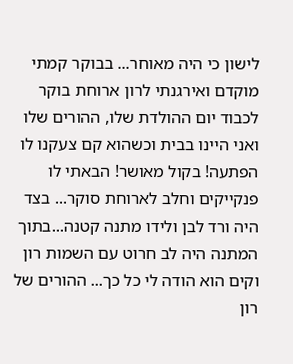לישון כי היה מאוחר... בבוקר קמתי מוקדם ואירגנתי לרון ארוחת בוקר לכבוד יום ההולדת שלו, ההורים שלו ואני היינו בבית וכשהוא קם צעקנו לו הפתעה! בקול מאושר! הבאתי לו פנקייקים וחלב לארוחת סוקר... בצד היה ורד לבן ולידו מתנה קטנה...בתוך המתנה היה לב חרוט עם השמות רון וקים הוא הודה לי כל כך... ההורים של רון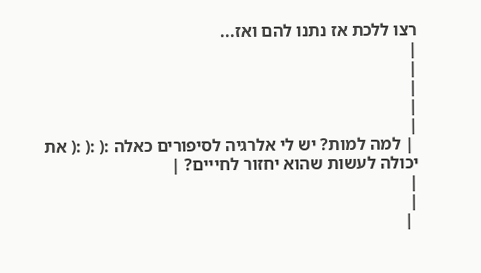רצו ללכת אז נתנו להם ואז...
|
|
|
|
|
 | למה למות? יש לי אלרגיה לסיפורים כאלה :( :( :( את יכולה לעשות שהוא יחזור לחייים? |
|
|
 |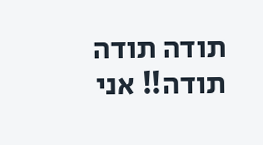תודה תודה תודה!! אני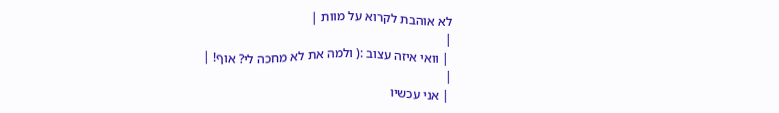לא אוהבת לקרוא על מוות |
|
 | וואי איזה עצוב :( ולמה את לא מחכה לי? אוף! |
|
 | אני עכשיו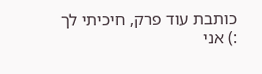כותבת עוד פרק, חיכיתי לך :) אני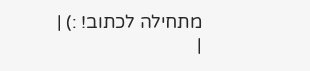מתחילה לכתוב! :) |
|